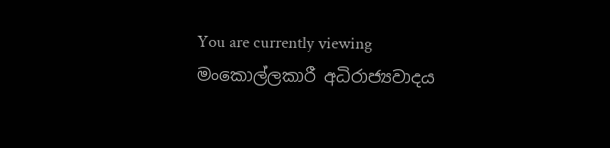You are currently viewing මංකොල්ලකාරී අධිරාජ්‍යවාදය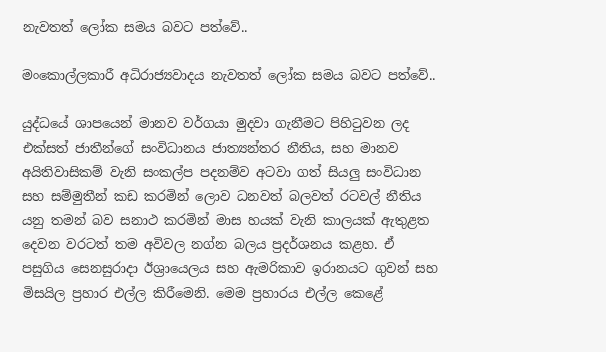නැවතත් ලෝක සමය බවට පත්වේ..

මංකොල්ලකාරී අධිරාජ්‍යවාදය නැවතත් ලෝක සමය බවට පත්වේ..

යුද්ධයේ ශාපයෙන් මානව වර්ගයා මුදවා ගැනීමට පිහිටුවන ලද එක්සත් ජාතීන්ගේ සංවිධානය ජාත්‍යන්තර නීතිය, සහ මානව අයිතිවාසිකම් වැනි සංකල්ප පදනම්ව අටවා ගත් සියලු සංවිධාන සහ සම්මුතීන් කඩ කරමින් ලොව ධනවත් බලවත් රටවල් නීතිය යනු තමන් බව සනාථ කරමින් මාස හයක් වැනි කාලයක් ඇතුළත දෙවන වරටත් තම අවිවල නග්න බලය ප්‍රදර්ශනය කළහ. ඒ පසුගිය සෙනසුරාදා ඊශ්‍රායෙලය සහ ඇමරිකාව ඉරානයට ගුවන් සහ මිසයිල ප්‍රහාර එල්ල කිරීමෙනි. මෙම ප්‍රහාරය එල්ල කෙළේ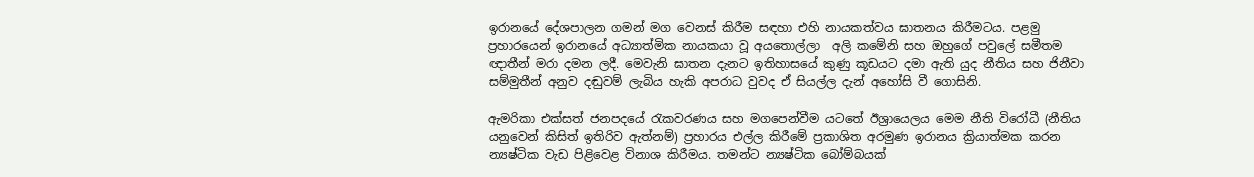ඉරානයේ දේශපාලන ගමන් මග වෙනස් කිරීම සඳහා එහි නායකත්වය ඝාතනය කිරීමටය. පළමු ප්‍රහාරයෙන් ඉරානයේ අධ්‍යාත්මික නායකයා වූ අයතොල්ලා  අලි කමේනි සහ ඔහුගේ පවුලේ සමීතම ඥාතීන් මරා දමන ලදී. මෙවැනි ඝාතන දැනට ඉතිහාසයේ කුණු කූඩයට දමා ඇති යුද නීතිය සහ ජිනීවා සම්මුතීන් අනුව දඬුවම් ලැබිය හැකි අපරාධ වුවද ඒ සියල්ල දැන් අහෝසි වී ගොසිනි.

ඇමරිකා එක්සත් ජනපදයේ රැකවරණය සහ මගපෙන්වීම යටතේ ඊශ්‍රායෙලය මෙම නීති විරෝධී (නීතිය යනුවෙන් කිසිත් ඉතිරිව ඇත්නම්) ප්‍රහාරය එල්ල කිරීමේ ප්‍රකාශිත අරමුණ ඉරානය ක්‍රියාත්මක කරන න්‍යෂ්ටික වැඩ පිළිවෙළ විනාශ කිරීමය. තමන්ට න්‍යෂ්ටික බෝම්බයක්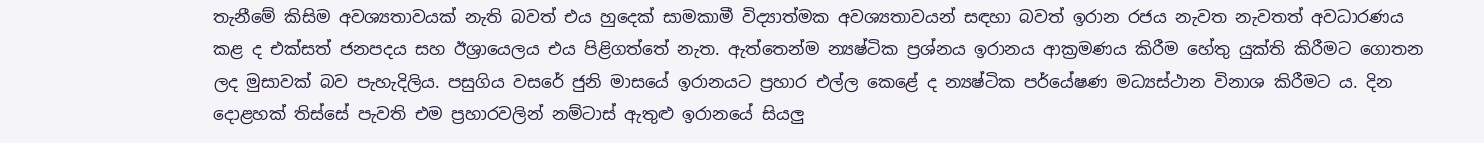තැනීමේ කිසිම අවශ්‍යතාවයක් නැති බවත් එය හුදෙක් සාමකාමී විද්‍යාත්මක අවශ්‍යතාවයන් සඳහා බවත් ඉරාන රජය නැවත නැවතත් අවධාරණය කළ ද එක්සත් ජනපදය සහ ඊශ්‍රායෙලය එය පිළිගත්තේ නැත. ඇත්තෙන්ම න්‍යෂ්ටික ප්‍රශ්නය ඉරානය ආක්‍රමණය කිරීම හේතු යුක්ති කිරීමට ගොතන ලද මුසාවක් බව පැහැදිලිය. පසුගිය වසරේ ජුනි මාසයේ ඉරානයට ප්‍රහාර එල්ල කෙළේ ද න්‍යෂ්ටික පර්යේෂණ මධ්‍යස්ථාන විනාශ කිරීමට ය. දින දොළහක් තිස්සේ පැවති එම ප්‍රහාරවලින් නම්ටාස් ඇතුළු ඉරානයේ සියලු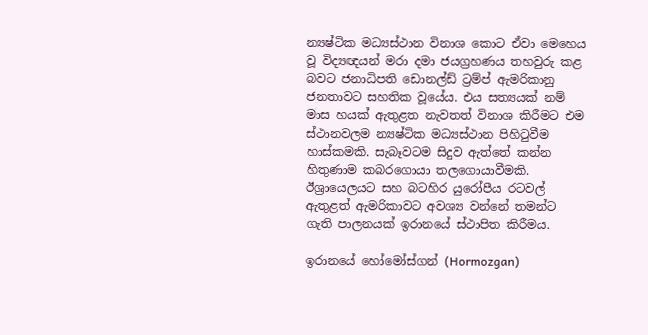න්‍යෂ්ටික මධ්‍යස්ථාන විනාශ කොට ඒවා මෙහෙය වූ විද්‍යඥයන් මරා දමා ජයග්‍රහණය තහවුරු කළ බවට ජනාධිපති ඩොනල්ඩ් ට්‍රම්ප් ඇමරිකානු ජනතාවට සහතික වූයේය. එය සත්‍යයක් නම් මාස හයක් ඇතුළත නැවතත් විනාශ කිරීමට එම ස්ථානවලම න්‍යෂ්ටික මධ්‍යස්ථාන පිහිටුවීම හාස්කමකි. සැබෑවටම සිදුව ඇත්තේ කන්න හිතුණාම කබරගොයා තලගොයාවීමකි. ඊශ්‍රායෙලයට සහ බටහිර යුරෝපීය රටවල් ඇතුළත් ඇමරිකාවට අවශ්‍ය වන්නේ තමන්ට ගැති පාලනයක් ඉරානයේ ස්ථාපිත කිරීමය.

ඉරානයේ හෝමෝස්ගන් (Hormozgan)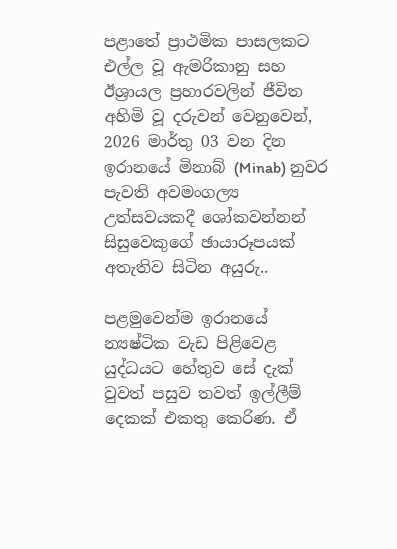පළාතේ ප්‍රාථමික පාසලකට එල්ල වූ ඇමරිකානු සහ ඊශ්‍රායල ප්‍රහාරවලින් ජීවිත අහිමි වූ දරුවන් වෙනුවෙන්, 2026 මාර්තු 03 වන දින ඉරානයේ මිනාබ් (Minab) නුවර පැවති අවමංගල්‍ය උත්සවයකදී ශෝකවන්නන් සිසුවෙකුගේ ඡායාරූපයක් අතැතිව සිටින අයුරු..

පළමුවෙන්ම ඉරානයේ න්‍යෂ්ටික වැඩ පිළිවෙළ යුද්ධයට හේතුව සේ දැක් වුවත් පසුව තවත් ඉල්ලීම් දෙකක් එකතු කෙරිණ. ඒ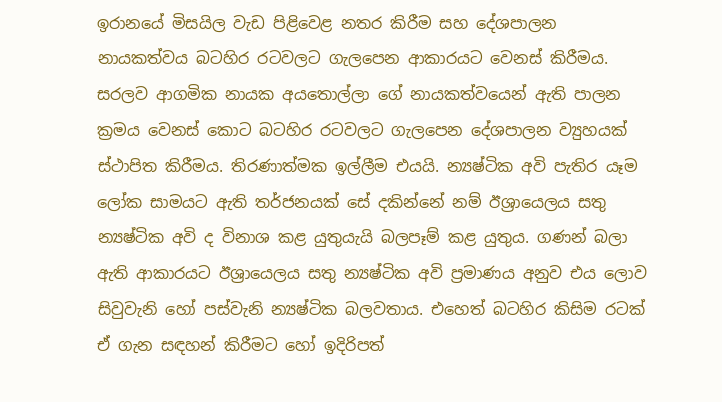ඉරානයේ මිසයිල වැඩ පිළිවෙළ නතර කිරීම සහ දේශපාලන නායකත්වය බටහිර රටවලට ගැලපෙන ආකාරයට වෙනස් කිරීමය. සරලව ආගමික නායක අයතොල්ලා ගේ නායකත්වයෙන් ඇති පාලන ක්‍රමය වෙනස් කොට බටහිර රටවලට ගැලපෙන දේශපාලන ව්‍යුහයක් ස්ථාපිත කිරීමය. තිරණාත්මක ඉල්ලීම එයයි. න්‍යෂ්ටික අවි පැතිර යෑම ලෝක සාමයට ඇති තර්ජනයක් සේ දකින්නේ නම් ඊශ්‍රායෙලය සතු න්‍යෂ්ටික අවි ද විනාශ කළ යුතුයැයි බලපෑම් කළ යුතුය. ගණන් බලා ඇති ආකාරයට ඊශ්‍රායෙලය සතු න්‍යෂ්ටික අවි ප්‍රමාණය අනුව එය ලොව සිවුවැනි හෝ පස්වැනි න්‍යෂ්ටික බලවතාය. එහෙත් බටහිර කිසිම රටක් ඒ ගැන සඳහන් කිරීමට හෝ ඉදිරිපත්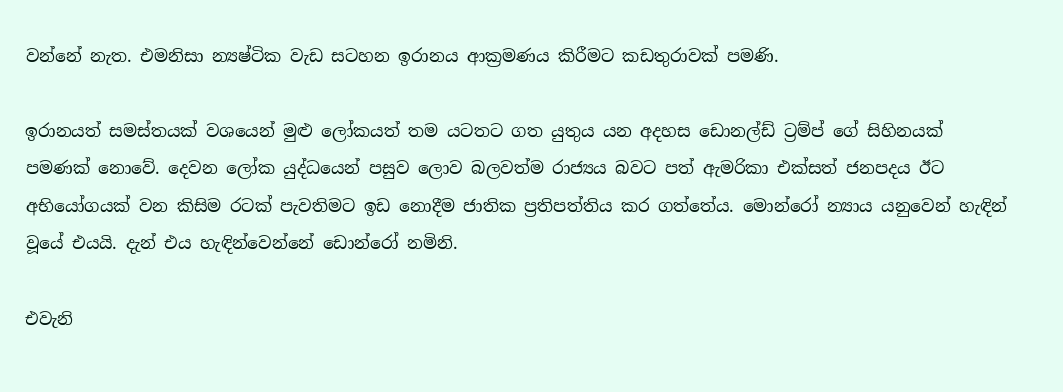වන්නේ නැත. එමනිසා න්‍යෂ්ටික වැඩ සටහන ඉරානය ආක්‍රමණය කිරීමට කඩතුරාවක් පමණි.

ඉරානයත් සමස්තයක් වශයෙන් මුළු ලෝකයත් තම යටතට ගත යුතුය යන අදහස ඩොනල්ඩ් ට්‍රම්ප් ගේ සිහිනයක් පමණක් නොවේ. දෙවන ලෝක යුද්ධයෙන් පසුව ලොව බලවත්ම රාජ්‍යය බවට පත් ඇමරිකා එක්සත් ජනපදය ඊට අභියෝගයක් වන කිසිම රටක් පැවතිමට ඉඩ නොදීම ජාතික ප්‍රතිපත්තිය කර ගත්තේය. මොන්රෝ න්‍යාය යනුවෙන් හැඳින් වූයේ එයයි. දැන් එය හැඳින්වෙන්නේ ඩොන්රෝ නමිනි.

එවැනි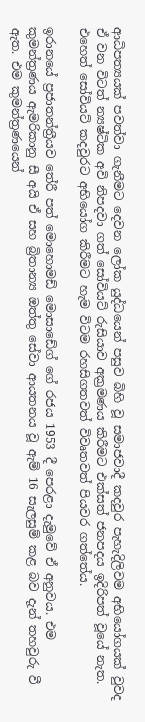ආධිපත්‍යයක් පවත්වා ගැනීමට දෙවන ලෝක යුද්ධයෙන් පසුව බිහි වූ සමාජවාදී කදවුර පැහැදිලිවම අභියෝගයක් වුවද ඒ වන විටත් න්‍යෂ්ටික අවි නිපදවා ගත් සෝවියට් රුසියාව අක්‍රමණය කිරීමට එක්සත් ජනපදය ඉදිරිපත් වූයේ නැත. එහෙත් සෝවියට් කදවුරට අභියෝග කිරීමට හැම විටම රහසිගතවත් විවෘතවත් පියවර ගත්තේය.

ඉරානයේ ප්‍රජාතන්ත්‍රීයව තේරී පත් මොහොමඩ් මොසාඩේග් ගේ රජය 1953 දී පෙරළා දැමුවේ ඒ අනුවය. එම කුමන්ත්‍රණය ඇමරිකානු සී අයි ඒ සහ බ්‍රිතාන්‍ය ඔත්තු සේවා ආයතනය වූ ඇම් 16 සැලසුම් කළ බව දැන් තහවුරු වී ඇත. එම කුමන්ත්‍රණයෙන්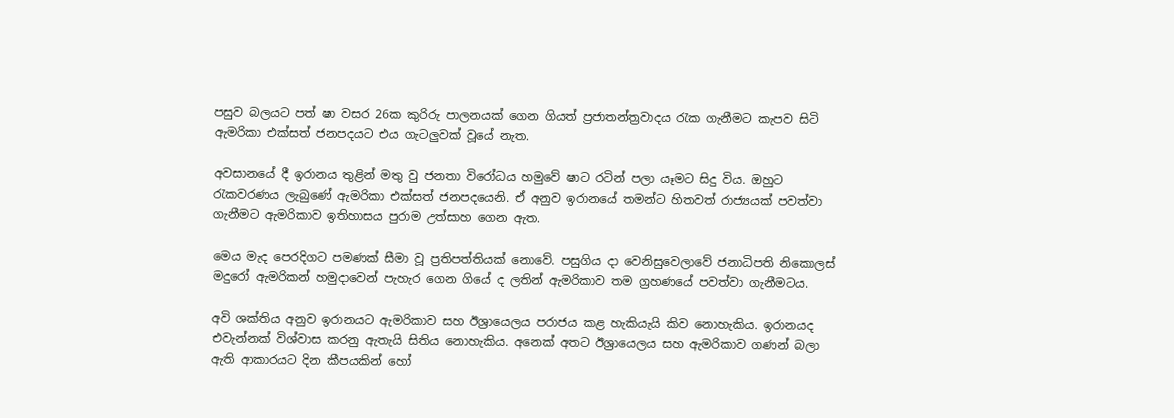පසුව බලයට පත් ෂා වසර 26ක කුරිරු පාලනයක් ගෙන ගියත් ප්‍රජාතන්ත්‍රවාදය රැක ගැනීමට කැපව සිටි ඇමරිකා එක්සත් ජනපදයට එය ගැටලුවක් වූයේ නැත.

අවසානයේ දී ඉරානය තුළින් මතු වු ජනතා විරෝධය හමුවේ ෂාට රටින් පලා යෑමට සිදු විය. ඔහුට රැකවරණය ලැබුණේ ඇමරිකා එක්සත් ජනපදයෙනි. ඒ අනුව ඉරානයේ තමන්ට හිතවත් රාජ්‍යයක් පවත්වා ගැනීමට ඇමරිකාව ඉතිහාසය පුරාම උත්සාහ ගෙන ඇත.

මෙය මැද පෙරදිගට පමණක් සීමා වූ ප්‍රතිපත්තියක් නොවේ. පසුගිය දා වෙනිසුවෙලාවේ ජනාධිපති නිකොලස් මදුරෝ ඇමරිකන් හමුදාවෙන් පැහැර ගෙන ගියේ ද ලතින් ඇමරිකාව තම ග්‍රහණයේ පවත්වා ගැනීමටය.

අවි ශක්තිය අනුව ඉරානයට ඇමරිකාව සහ ඊශ්‍රායෙලය පරාජය කළ හැකියැයි කිව නොහැකිය. ඉරානයද එවැන්නක් විශ්වාස කරනු ඇතැයි සිතිය නොහැකිය. අනෙක් අතට ඊශ්‍රායෙලය සහ ඇමරිකාව ගණන් බලා ඇති ආකාරයට දින කීපයකින් හෝ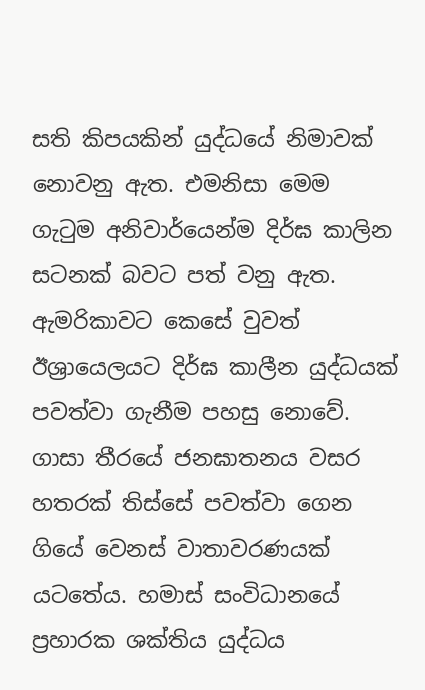සති කිපයකින් යුද්ධයේ නිමාවක් නොවනු ඇත. එමනිසා මෙම ගැටුම අනිවාර්යෙන්ම දිර්ඝ කාලින සටනක් බවට පත් වනු ඇත. ඇමරිකාවට කෙසේ වුවත් ඊශ්‍රායෙලයට දිර්ඝ කාලීන යුද්ධයක් පවත්වා ගැනීම පහසු නොවේ. ගාසා තීරයේ ජනඝාතනය වසර හතරක් තිස්සේ පවත්වා ගෙන ගියේ වෙනස් වාතාවරණයක් යටතේය. හමාස් සංවිධානයේ ප්‍රහාරක ශක්තිය යුද්ධය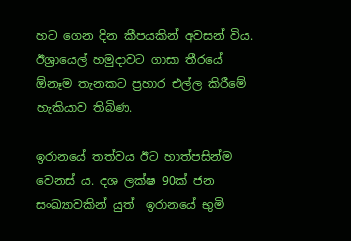හට ගෙන දින කීපයකින් අවසන් විය. ඊශ්‍රායෙල් හමුදාවට ගාසා තීරයේ ඕනෑම තැනකට ප්‍රහාර එල්ල කිරීමේ හැකියාව තිබිණ.

ඉරානයේ තත්වය ඊට හාත්පසින්ම වෙනස් ය. දශ ලක්ෂ 90ක් ජන සංඛ්‍යාවකින් යුත්  ඉරානයේ භුමි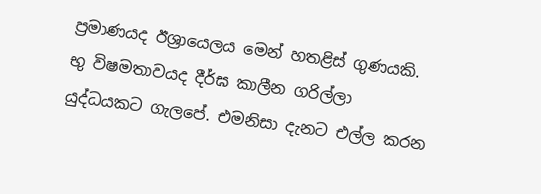ප්‍රමාණයද ඊශ්‍රායෙලය මෙන් හතළිස් ගුණයකි. භු විෂමතාවයද දීර්ඝ කාලීන ගරිල්ලා යුද්ධයකට ගැලපේ. එමනිසා දැනට එල්ල කරන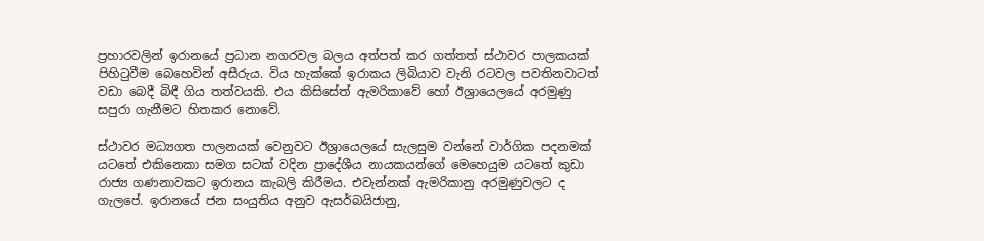ප්‍රහාරවලින් ඉරානයේ ප්‍රධාන නගරවල බලය අත්පත් කර ගත්තත් ස්ථාවර පාලකයක් පිහිටුවීම බෙහෙවින් අසීරුය. විය හැක්කේ ඉරාකය ලිබියාව වැනි රටවල පවතිනවාටත් වඩා බෙදී බිඳී ගිය තත්වයකි. එය කිසිසේත් ඇමරිකාවේ හෝ ඊශ්‍රායෙලයේ අරමුණු සපුරා ගැනීමට හිතකර නොවේ.

ස්ථාවර මධ්‍යගත පාලනයක් වෙනුවට ඊශ්‍රායෙලයේ සැලසුම වන්නේ වාර්ගික පදනමක් යටතේ එකිනෙකා සමග සටක් වදින ප්‍රාදේශීය නායකයන්ගේ මෙහෙයුම යටතේ කුඩා රාජ්‍ය ගණනාවකට ඉරානය කැබලි කිරීමය. එවැන්නක් ඇමරිකානු අරමුණුවලට ද ගැලපේ. ඉරානයේ ජන සංයුතිය අනුව ඇසර්බයිජානු,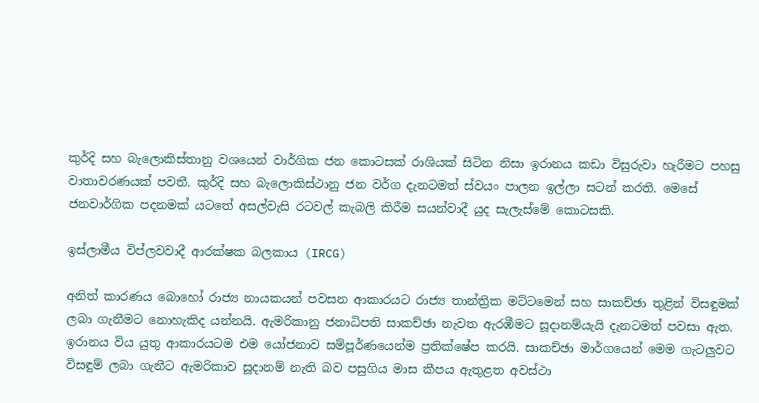කුර්දි සහ බැලොකිස්තානු වශයෙන් වාර්ගික ජන කොටසක් රාශියක් සිටින නිසා ඉරානය කඩා විසුරුවා හැරීමට පහසු වාතාවරණයක් පවතී. කුර්දි සහ බැලොකිස්ථානු ජන වර්ග දැනටමත් ස්වයං පාලන ඉල්ලා සටන් කරති. මෙසේ ජනවාර්ගික පදනමක් යටතේ අසල්වැසි රටවල් කැබලි කිරීම සයන්වාදී යුද සැලැස්මේ කොටසකි.

ඉස්ලාමීය විප්ලවවාදී ආරක්ෂක බලකාය (IRCG)

අනිත් කාරණය බොහෝ රාජ්‍ය නායකයන් පවසන ආකාරයට රාජ්‍ය තාන්ත්‍රික මට්ටමෙන් සහ සාකච්ඡා තුළින් විසඳුමක් ලබා ගැනීමට නොහැකිද යන්නයි. ඇමරිකානු ජනාධිපති සාකච්ඡා නැවත ඇරඹීමට සූදානම්යැයි දැනටමත් පවසා ඇත. ඉරානය විය යුතු ආකාරයටම එම යෝජනාව සම්පූර්ණයෙන්ම ප්‍රතික්ෂේප කරයි. සාකච්ඡා මාර්ගයෙන් මෙම ගැටලුවට විසඳුම් ලබා ගැනීට ඇමරිකාව සූදානම් නැති බව පසුගිය මාස කීපය ඇතුළත අවස්ථා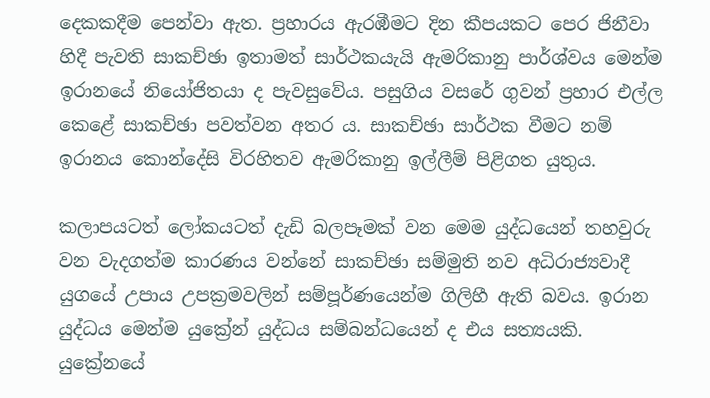දෙකකදීම පෙන්වා ඇත. ප්‍රහාරය ඇරඹීමට දින කීපයකට පෙර ජිනීවා හිදී පැවති සාකච්ඡා ඉතාමත් සාර්ථකයැයි ඇමරිකානු පාර්ශ්වය මෙන්ම ඉරානයේ නියෝජිතයා ද පැවසුවේය. පසුගිය වසරේ ගුවන් ප්‍රහාර එල්ල කෙළේ සාකච්ඡා පවත්වන අතර ය. සාකච්ඡා සාර්ථක වීමට නම් ඉරානය කොන්දේසි විරහිතව ඇමරිකානු ඉල්ලීම් පිළිගත යුතුය.

කලාපයටත් ලෝකයටත් දැඩි බලපෑමක් වන මෙම යුද්ධයෙන් තහවුරු වන වැදගත්ම කාරණය වන්නේ සාකච්ඡා සම්මුති නව අධිරාජ්‍යවාදී යුගයේ උපාය උපක්‍රමවලින් සම්පූර්ණයෙන්ම ගිලිහී ඇති බවය. ඉරාන යුද්ධය මෙන්ම යුක්‍රේන් යුද්ධය සම්බන්ධයෙන් ද එය සත්‍යයකි. යුක්‍රේනයේ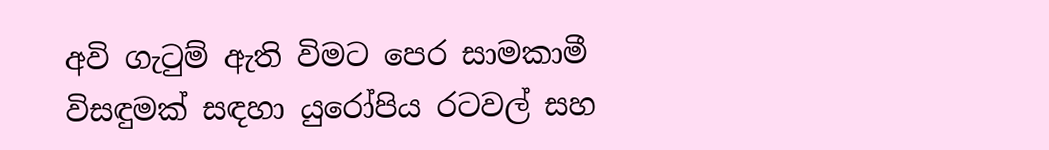අවි ගැටුම් ඇති විමට පෙර සාමකාමී විසඳුමක් සඳහා යුරෝපිය රටවල් සහ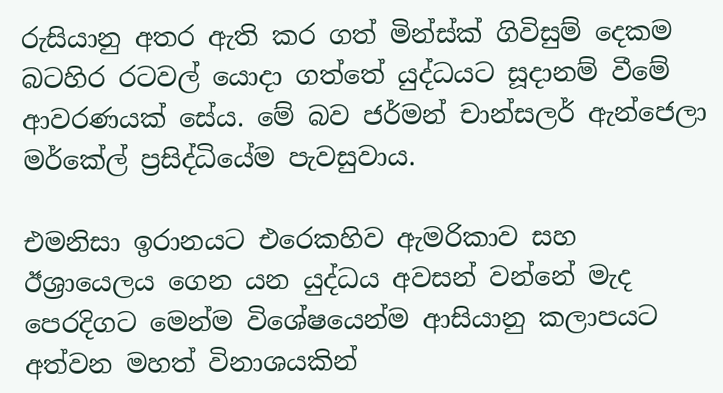රුසියානු අතර ඇති කර ගත් මින්ස්ක් ගිවිසුම් දෙකම බටහිර රටවල් යොදා ගත්තේ යුද්ධයට සූදානම් වීමේ ආවරණයක් සේය. මේ බව ජර්මන් චාන්සලර් ඇන්ජෙලා මර්කේල් ප්‍රසිද්ධියේම පැවසුවාය.

එමනිසා ඉරානයට එරෙකහිව ඇමරිකාව සහ ඊශ්‍රායෙලය ගෙන යන යුද්ධය අවසන් වන්නේ මැද පෙරදිගට මෙන්ම විශේෂයෙන්ම ආසියානු කලාපයට අත්වන මහත් විනාශයකින්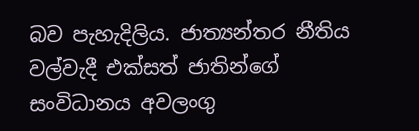බව පැහැදිලිය. ජාත්‍යන්තර නීතිය වල්වැදී එක්සත් ජාතින්ගේ සංවිධානය අවලංගු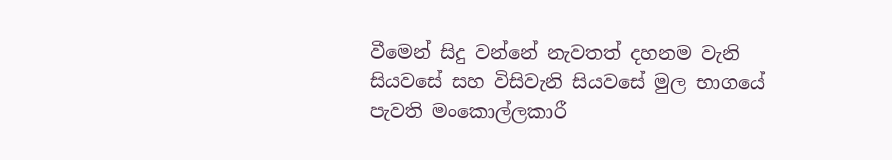වීමෙන් සිදු වන්නේ නැවතත් දහනම වැනි සියවසේ සහ විසිවැනි සියවසේ මුල භාගයේ පැවති මංකොල්ලකාරී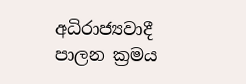අධිරාජ්‍යවාදී පාලන ක්‍රමය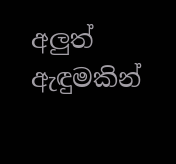අලුත් ඇඳුමකින්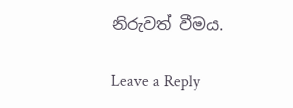නිරුවත් වීමය.

Leave a Reply